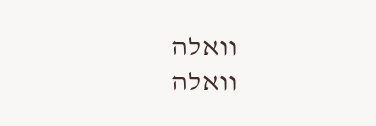וואלה
וואלה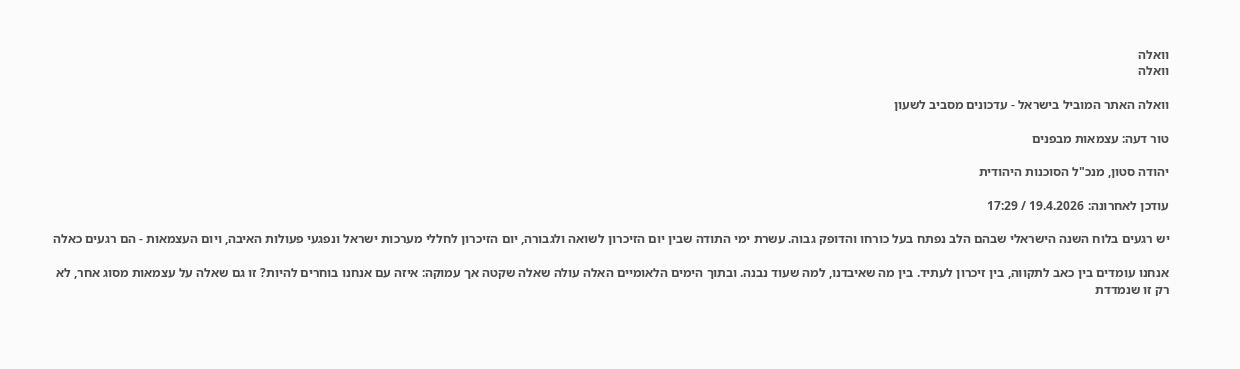וואלה
וואלה

וואלה האתר המוביל בישראל - עדכונים מסביב לשעון

טור דעה: עצמאות מבפנים

יהודה סטון, מנכ"ל הסוכנות היהודית

עודכן לאחרונה: 19.4.2026 / 17:29

יש רגעים בלוח השנה הישראלי שבהם הלב נפתח בעל כורחו והדופק גבוה. עשרת ימי התודה שבין יום הזיכרון לשואה ולגבורה, יום הזיכרון לחללי מערכות ישראל ונפגעי פעולות האיבה, ויום העצמאות - הם רגעים כאלה

אנחנו עומדים בין כאב לתקווה, בין זיכרון לעתיד. בין מה שאיבדנו, למה שעוד נבנה. ובתוך הימים הלאומיים האלה עולה שאלה שקטה אך עמוקה: איזה עם אנחנו בוחרים להיות? זו גם שאלה על עצמאות מסוג אחר, לא רק זו שנמדדת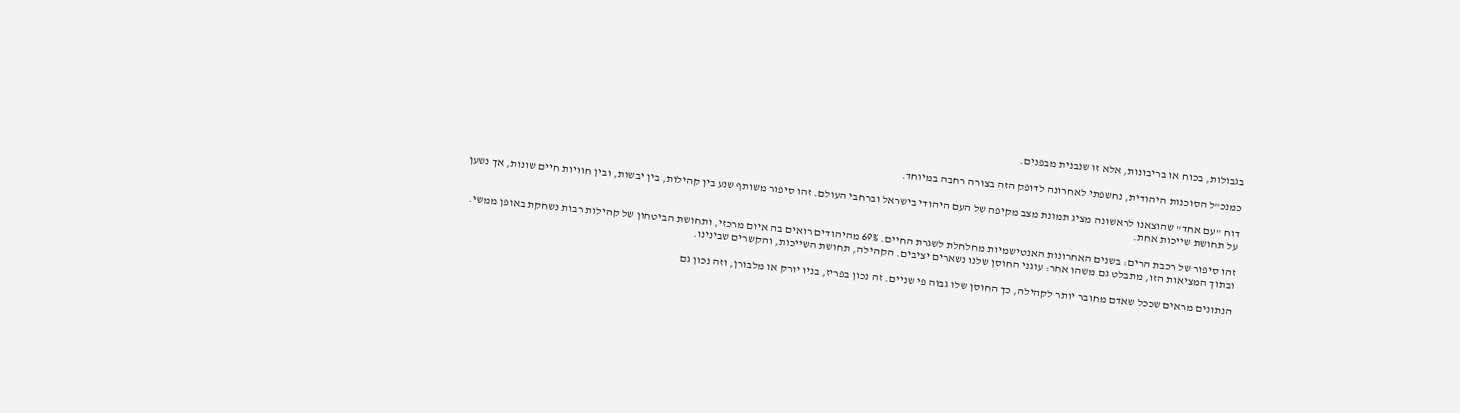בגבולות, בכוח או בריבונות, אלא זו שנבנית מבפנים.

כמנכ"ל הסוכנות היהודית, נחשפתי לאחרונה לדופק הזה בצורה רחבה במיוחד.

דוח "עם אחד" שהוצאנו לראשונה מציג תמונת מצב מקיפה של העם היהודי בישראל וברחבי העולם. זהו סיפור משותף שנע בין קהילות, בין יבשות, ובין חוויות חיים שונות, אך נשען על תחושת שייכות אחת.

זהו סיפור של רכבת הרים: בשנים האחרונות האנטישמיות מחלחלת לשגרת החיים. 69% מהיהודים רואים בה איום מרכזי, ותחושת הביטחון של קהילות רבות נשחקת באופן ממשי. ובתוך המציאות הזו, מתבלט גם משהו אחר: עוגני החוסן שלנו נשארים יציבים. הקהילה, תחושת השייכות, והקשרים שבינינו.

הנתונים מראים שככל שאדם מחובר יותר לקהילה, כך החוסן שלו גבוה פי שניים. זה נכון בפריז, בניו יורק או מלבורן, וזה נכון גם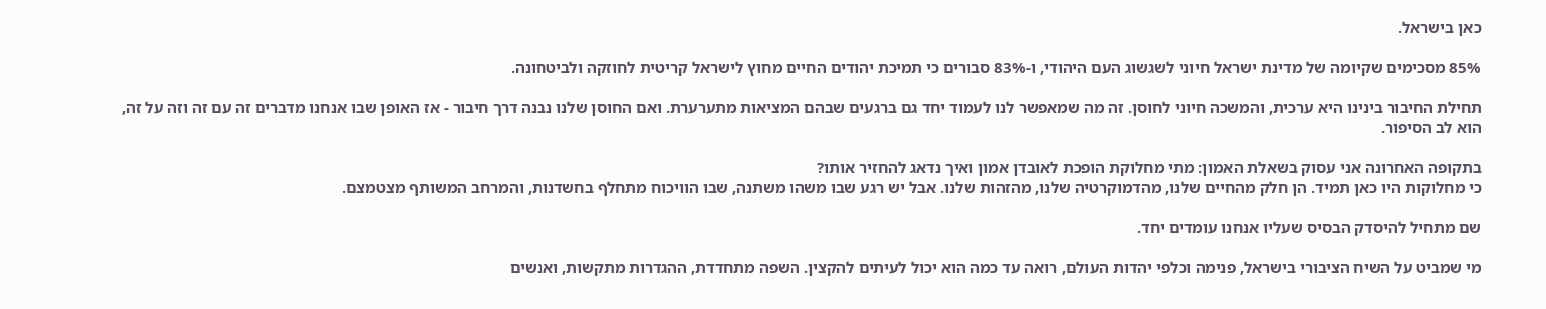כאן בישראל.

85% מסכימים שקיומה של מדינת ישראל חיוני לשגשוג העם היהודי, ו-83% סבורים כי תמיכת יהודים החיים מחוץ לישראל קריטית לחוזקה ולביטחונה.

תחילת החיבור בינינו היא ערכית, והמשכה חיוני לחוסן. זה מה שמאפשר לנו לעמוד יחד גם ברגעים שבהם המציאות מתערערת. ואם החוסן שלנו נבנה דרך חיבור - אז האופן שבו אנחנו מדברים זה עם זה וזה על זה, הוא לב הסיפור.

בתקופה האחרונה אני עסוק בשאלת האמון: מתי מחלוקת הופכת לאובדן אמון ואיך נדאג להחזיר אותו?
כי מחלוקות היו כאן תמיד. הן חלק מהחיים שלנו, מהדמוקרטיה שלנו, מהזהות שלנו. אבל יש רגע שבו משהו משתנה, שבו הוויכוח מתחלף בחשדנות, והמרחב המשותף מצטמצם.

שם מתחיל להיסדק הבסיס שעליו אנחנו עומדים יחד.

מי שמביט על השיח הציבורי בישראל, פנימה וכלפי יהדות העולם, רואה עד כמה הוא יכול לעיתים להקצין. השפה מתחדדת, ההגדרות מתקשות, ואנשים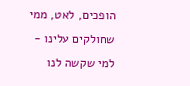הופכים, לאט, ממי שחולקים עלינו - למי שקשה לנו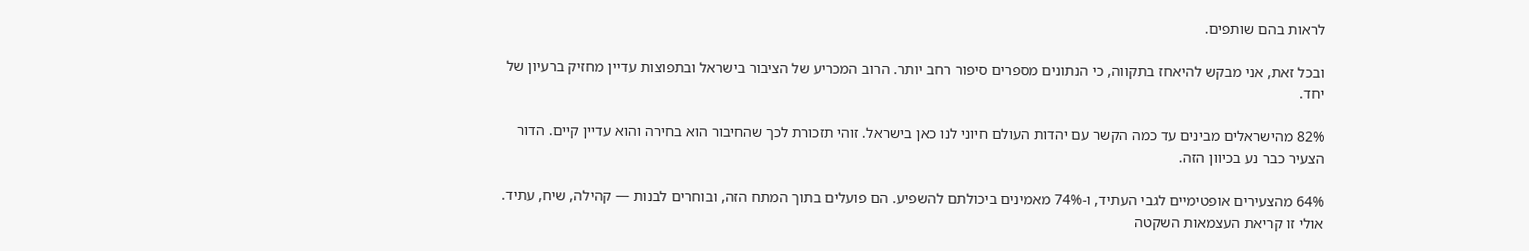לראות בהם שותפים.

ובכל זאת, אני מבקש להיאחז בתקווה, כי הנתונים מספרים סיפור רחב יותר. הרוב המכריע של הציבור בישראל ובתפוצות עדיין מחזיק ברעיון של יחד.

82% מהישראלים מבינים עד כמה הקשר עם יהדות העולם חיוני לנו כאן בישראל. זוהי תזכורת לכך שהחיבור הוא בחירה והוא עדיין קיים. הדור הצעיר כבר נע בכיוון הזה.

64% מהצעירים אופטימיים לגבי העתיד, ו-74% מאמינים ביכולתם להשפיע. הם פועלים בתוך המתח הזה, ובוחרים לבנות — קהילה, שיח, עתיד. אולי זו קריאת העצמאות השקטה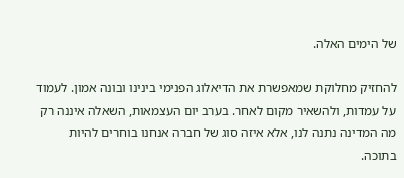של הימים האלה.

להחזיק מחלוקת שמאפשרת את הדיאלוג הפנימי בינינו ובונה אמון. לעמוד על עמדות, ולהשאיר מקום לאחר. בערב יום העצמאות, השאלה איננה רק מה המדינה נתנה לנו, אלא איזה סוג של חברה אנחנו בוחרים להיות בתוכה.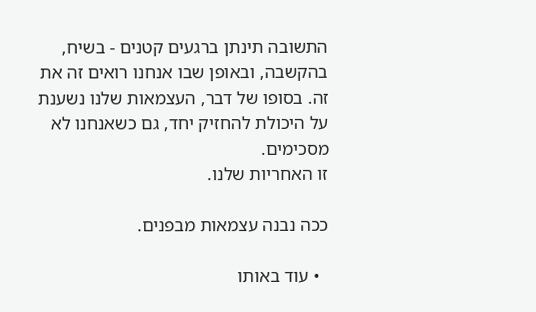התשובה תינתן ברגעים קטנים - בשיח, בהקשבה, ובאופן שבו אנחנו רואים זה את זה. בסופו של דבר, העצמאות שלנו נשענת על היכולת להחזיק יחד, גם כשאנחנו לא מסכימים.
זו האחריות שלנו.

ככה נבנה עצמאות מבפנים.

  • עוד באותו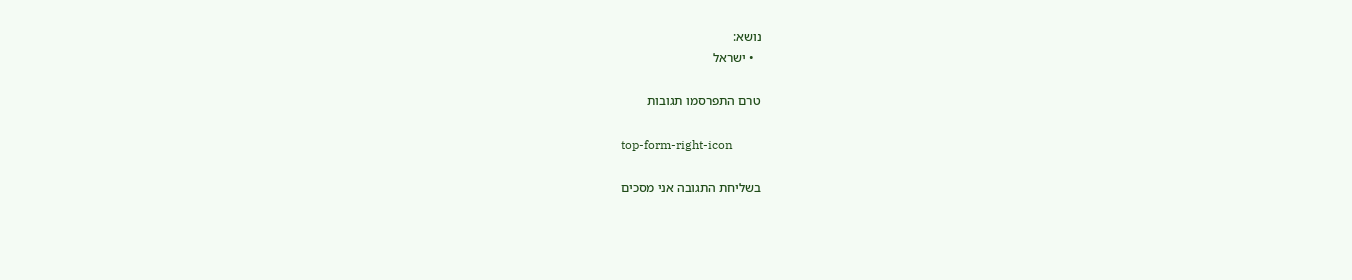נושא:
  • ישראל

טרם התפרסמו תגובות

top-form-right-icon

בשליחת התגובה אני מסכים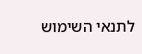לתנאי השימוש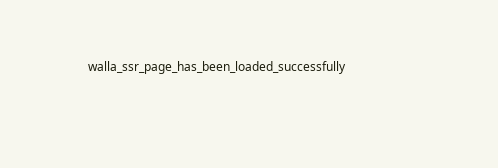walla_ssr_page_has_been_loaded_successfully